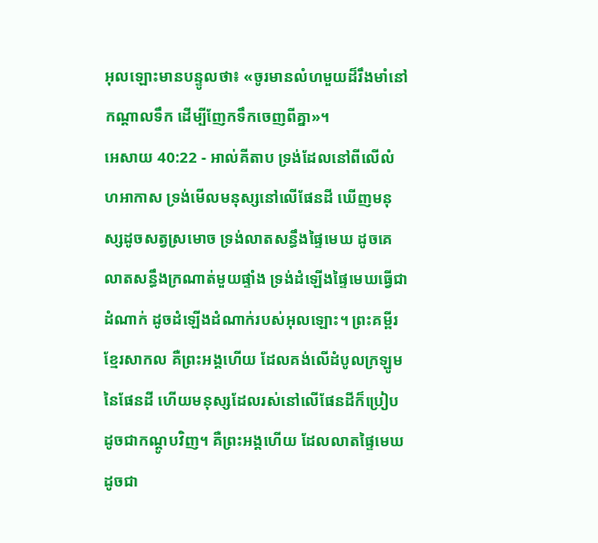អុលឡោះមានបន្ទូលថា៖ «ចូរមានលំហមួយដ៏រឹងមាំនៅកណ្តាលទឹក ដើម្បីញែកទឹកចេញពីគ្នា»។
អេសាយ 40:22 - អាល់គីតាប ទ្រង់ដែលនៅពីលើលំហអាកាស ទ្រង់មើលមនុស្សនៅលើផែនដី ឃើញមនុស្សដូចសត្វស្រមោច ទ្រង់លាតសន្ធឹងផ្ទៃមេឃ ដូចគេលាតសន្ធឹងក្រណាត់មួយផ្ទាំង ទ្រង់ដំឡើងផ្ទៃមេឃធ្វើជាដំណាក់ ដូចដំឡើងដំណាក់របស់អុលឡោះ។ ព្រះគម្ពីរខ្មែរសាកល គឺព្រះអង្គហើយ ដែលគង់លើដំបូលក្រឡូមនៃផែនដី ហើយមនុស្សដែលរស់នៅលើផែនដីក៏ប្រៀបដូចជាកណ្ដូបវិញ។ គឺព្រះអង្គហើយ ដែលលាតផ្ទៃមេឃដូចជា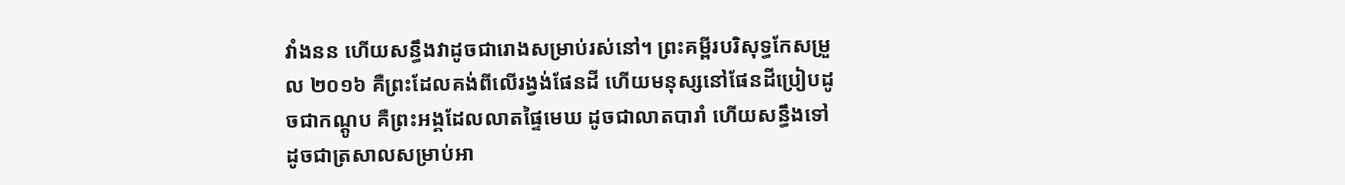វាំងនន ហើយសន្ធឹងវាដូចជារោងសម្រាប់រស់នៅ។ ព្រះគម្ពីរបរិសុទ្ធកែសម្រួល ២០១៦ គឺព្រះដែលគង់ពីលើរង្វង់ផែនដី ហើយមនុស្សនៅផែនដីប្រៀបដូចជាកណ្តូប គឺព្រះអង្គដែលលាតផ្ទៃមេឃ ដូចជាលាតបារាំ ហើយសន្ធឹងទៅ ដូចជាត្រសាលសម្រាប់អា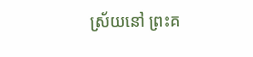ស្រ័យនៅ ព្រះគ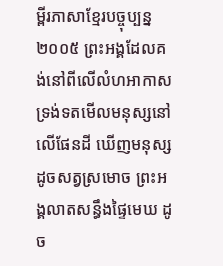ម្ពីរភាសាខ្មែរបច្ចុប្បន្ន ២០០៥ ព្រះអង្គដែលគង់នៅពីលើលំហអាកាស ទ្រង់ទតមើលមនុស្សនៅលើផែនដី ឃើញមនុស្សដូចសត្វស្រមោច ព្រះអង្គលាតសន្ធឹងផ្ទៃមេឃ ដូច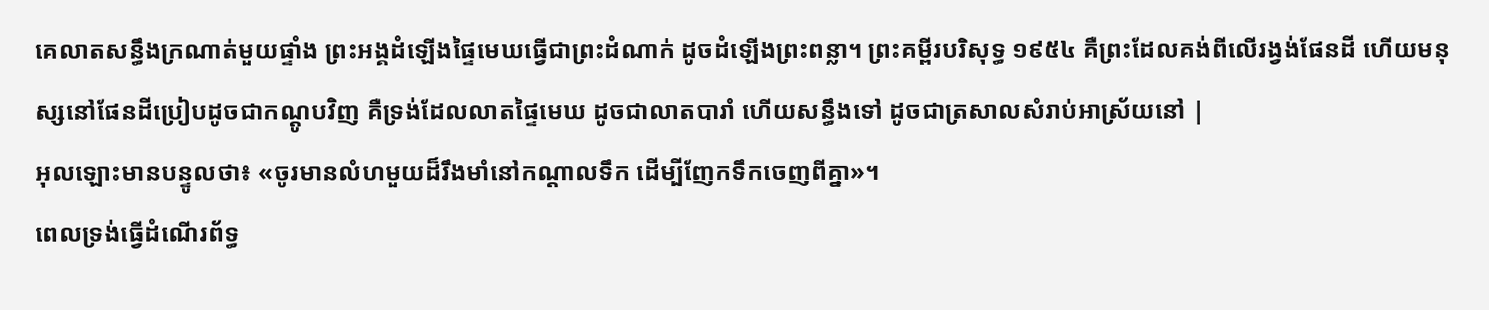គេលាតសន្ធឹងក្រណាត់មួយផ្ទាំង ព្រះអង្គដំឡើងផ្ទៃមេឃធ្វើជាព្រះដំណាក់ ដូចដំឡើងព្រះពន្លា។ ព្រះគម្ពីរបរិសុទ្ធ ១៩៥៤ គឺព្រះដែលគង់ពីលើរង្វង់ផែនដី ហើយមនុស្សនៅផែនដីប្រៀបដូចជាកណ្តូបវិញ គឺទ្រង់ដែលលាតផ្ទៃមេឃ ដូចជាលាតបារាំ ហើយសន្ធឹងទៅ ដូចជាត្រសាលសំរាប់អាស្រ័យនៅ |
អុលឡោះមានបន្ទូលថា៖ «ចូរមានលំហមួយដ៏រឹងមាំនៅកណ្តាលទឹក ដើម្បីញែកទឹកចេញពីគ្នា»។
ពេលទ្រង់ធ្វើដំណើរព័ទ្ធ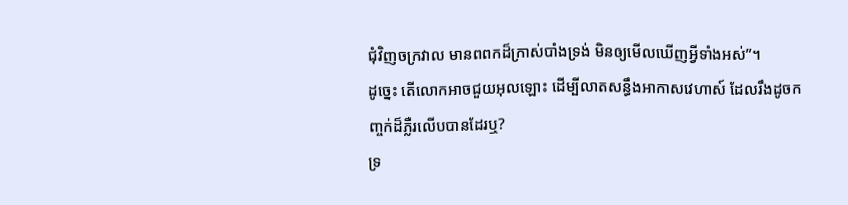ជុំវិញចក្រវាល មានពពកដ៏ក្រាស់បាំងទ្រង់ មិនឲ្យមើលឃើញអ្វីទាំងអស់”។
ដូច្នេះ តើលោកអាចជួយអុលឡោះ ដើម្បីលាតសន្ធឹងអាកាសវេហាស៍ ដែលរឹងដូចកញ្ចក់ដ៏ភ្លឺរលើបបានដែរឬ?
ទ្រ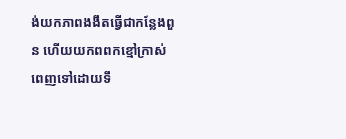ង់យកភាពងងឹតធ្វើជាកន្លែងពួន ហើយយកពពកខ្មៅក្រាស់ពេញទៅដោយទឹ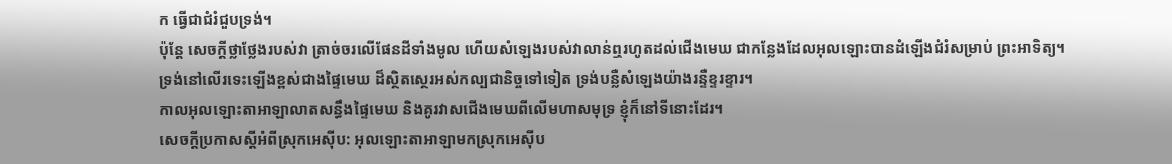ក ធ្វើជាជំរំជួបទ្រង់។
ប៉ុន្តែ សេចក្ដីថ្លាថ្លែងរបស់វា ត្រាច់ចរលើផែនដីទាំងមូល ហើយសំឡេងរបស់វាលាន់ឮរហូតដល់ជើងមេឃ ជាកន្លែងដែលអុលឡោះបានដំឡើងជំរំសម្រាប់ ព្រះអាទិត្យ។
ទ្រង់នៅលើរទេះឡើងខ្ពស់ជាងផ្ទៃមេឃ ដ៏ស្ថិតស្ថេរអស់កល្បជានិច្ចទៅទៀត ទ្រង់បន្លឺសំឡេងយ៉ាងរន្ទឺខ្ទរខ្ទារ។
កាលអុលឡោះតាអាឡាលាតសន្ធឹងផ្ទៃមេឃ និងគូរវាសជើងមេឃពីលើមហាសមុទ្រ ខ្ញុំក៏នៅទីនោះដែរ។
សេចក្ដីប្រកាសស្ដីអំពីស្រុកអេស៊ីប: អុលឡោះតាអាឡាមកស្រុកអេស៊ីប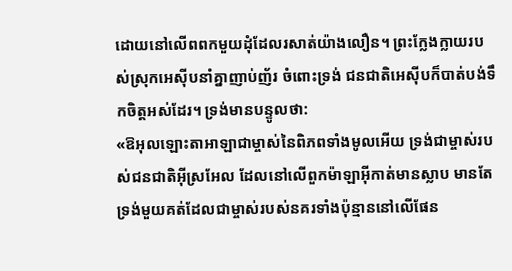ដោយនៅលើពពកមួយដុំដែលរសាត់យ៉ាងលឿន។ ព្រះក្លែងក្លាយរបស់ស្រុកអេស៊ីបនាំគ្នាញាប់ញ័រ ចំពោះទ្រង់ ជនជាតិអេស៊ីបក៏បាត់បង់ទឹកចិត្តអស់ដែរ។ ទ្រង់មានបន្ទូលថា:
«ឱអុលឡោះតាអាឡាជាម្ចាស់នៃពិភពទាំងមូលអើយ ទ្រង់ជាម្ចាស់របស់ជនជាតិអ៊ីស្រអែល ដែលនៅលើពួកម៉ាឡាអ៊ីកាត់មានស្លាប មានតែទ្រង់មួយគត់ដែលជាម្ចាស់របស់នគរទាំងប៉ុន្មាននៅលើផែន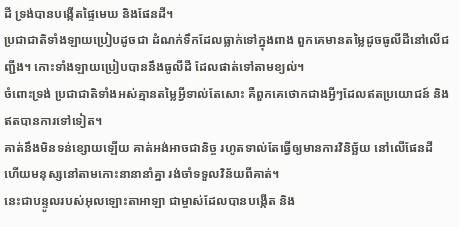ដី ទ្រង់បានបង្កើតផ្ទៃមេឃ និងផែនដី។
ប្រជាជាតិទាំងឡាយប្រៀបដូចជា ដំណក់ទឹកដែលធ្លាក់ទៅក្នុងពាង ពួកគេមានតម្លៃដូចធូលីដីនៅលើជញ្ជីង។ កោះទាំងឡាយប្រៀបបាននឹងធូលីដី ដែលផាត់ទៅតាមខ្យល់។
ចំពោះទ្រង់ ប្រជាជាតិទាំងអស់គ្មានតម្លៃអ្វីទាល់តែសោះ គឺពួកគេថោកជាងអ្វីៗដែលឥតប្រយោជន៍ និងឥតបានការទៅទៀត។
គាត់នឹងមិនទន់ខ្សោយឡើយ គាត់អង់អាចជានិច្ច រហូតទាល់តែធ្វើឲ្យមានការវិនិច្ឆ័យ នៅលើផែនដី ហើយមនុស្សនៅតាមកោះនានានាំគ្នា រង់ចាំទទួលវិន័យពីគាត់។
នេះជាបន្ទូលរបស់អុលឡោះតាអាឡា ជាម្ចាស់ដែលបានបង្កើត និង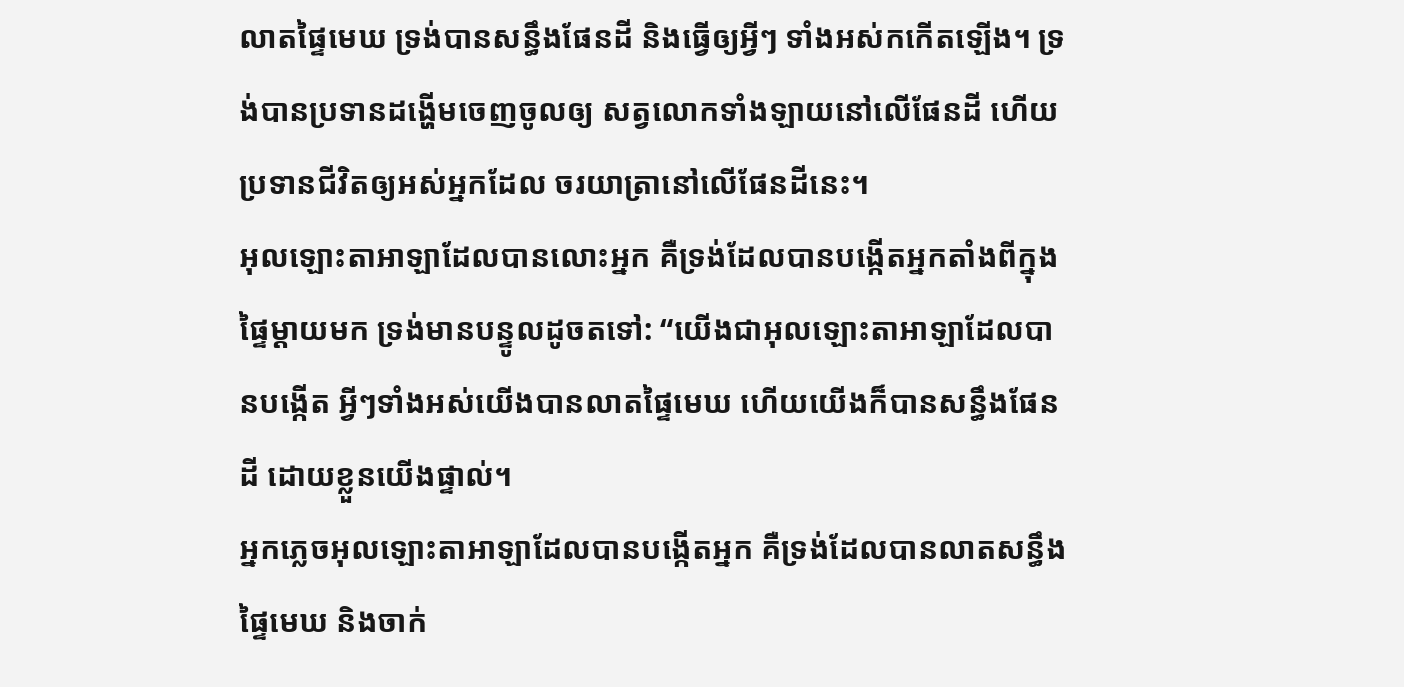លាតផ្ទៃមេឃ ទ្រង់បានសន្ធឹងផែនដី និងធ្វើឲ្យអ្វីៗ ទាំងអស់កកើតឡើង។ ទ្រង់បានប្រទានដង្ហើមចេញចូលឲ្យ សត្វលោកទាំងឡាយនៅលើផែនដី ហើយប្រទានជីវិតឲ្យអស់អ្នកដែល ចរយាត្រានៅលើផែនដីនេះ។
អុលឡោះតាអាឡាដែលបានលោះអ្នក គឺទ្រង់ដែលបានបង្កើតអ្នកតាំងពីក្នុង ផ្ទៃម្ដាយមក ទ្រង់មានបន្ទូលដូចតទៅ: “យើងជាអុលឡោះតាអាឡាដែលបានបង្កើត អ្វីៗទាំងអស់យើងបានលាតផ្ទៃមេឃ ហើយយើងក៏បានសន្ធឹងផែនដី ដោយខ្លួនយើងផ្ទាល់។
អ្នកភ្លេចអុលឡោះតាអាឡាដែលបានបង្កើតអ្នក គឺទ្រង់ដែលបានលាតសន្ធឹងផ្ទៃមេឃ និងចាក់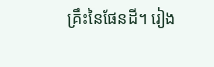គ្រឹះនៃផែនដី។ រៀង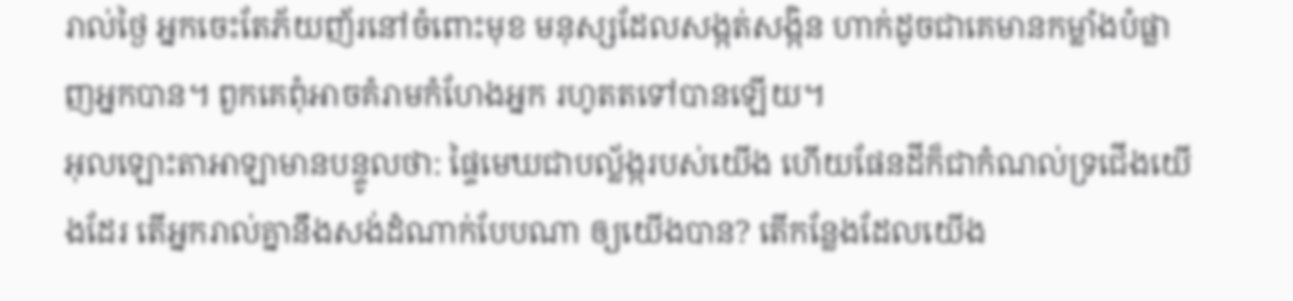រាល់ថ្ងៃ អ្នកចេះតែភ័យញ័រនៅចំពោះមុខ មនុស្សដែលសង្កត់សង្កិន ហាក់ដូចជាគេមានកម្លាំងបំផ្លាញអ្នកបាន។ ពួកគេពុំអាចគំរាមកំហែងអ្នក រហូតតទៅបានឡើយ។
អុលឡោះតាអាឡាមានបន្ទូលថា: ផ្ទៃមេឃជាបល្ល័ង្ករបស់យើង ហើយផែនដីក៏ជាកំណល់ទ្រជើងយើងដែរ តើអ្នករាល់គ្នានឹងសង់ដំណាក់បែបណា ឲ្យយើងបាន? តើកន្លែងដែលយើង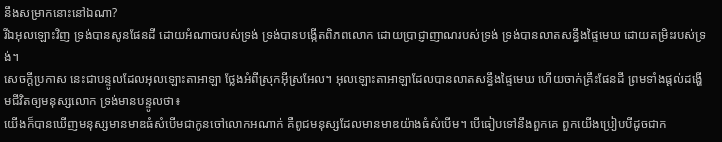នឹងសម្រាកនោះនៅឯណា?
រីឯអុលឡោះវិញ ទ្រង់បានសូនផែនដី ដោយអំណាចរបស់ទ្រង់ ទ្រង់បានបង្កើតពិភពលោក ដោយប្រាជ្ញាញាណរបស់ទ្រង់ ទ្រង់បានលាតសន្ធឹងផ្ទៃមេឃ ដោយតម្រិះរបស់ទ្រង់។
សេចក្ដីប្រកាស នេះជាបន្ទូលដែលអុលឡោះតាអាឡា ថ្លែងអំពីស្រុកអ៊ីស្រអែល។ អុលឡោះតាអាឡាដែលបានលាតសន្ធឹងផ្ទៃមេឃ ហើយចាក់គ្រឹះផែនដី ព្រមទាំងផ្ដល់ដង្ហើមជីវិតឲ្យមនុស្សលោក ទ្រង់មានបន្ទូលថា៖
យើងក៏បានឃើញមនុស្សមានមាឌធំសំបើមជាកូនចៅលោកអណាក់ គឺពូជមនុស្សដែលមានមាឌយ៉ាងធំសំបើម។ បើធៀបទៅនឹងពួកគេ ពួកយើងប្រៀបបីដូចជាក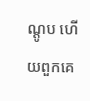ណ្តូប ហើយពួកគេ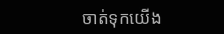ចាត់ទុកយើង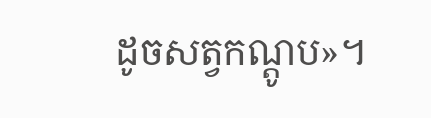ដូចសត្វកណ្តូប»។